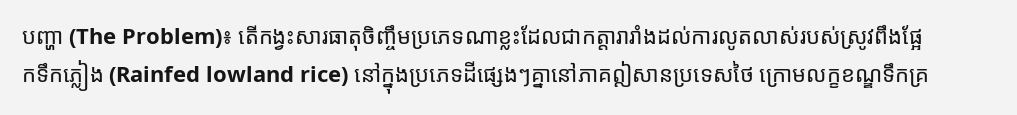បញ្ហា (The Problem)៖ តើកង្វះសារធាតុចិញ្ចឹមប្រភេទណាខ្លះដែលជាកត្តារារាំងដល់ការលូតលាស់របស់ស្រូវពឹងផ្អែកទឹកភ្លៀង (Rainfed lowland rice) នៅក្នុងប្រភេទដីផ្សេងៗគ្នានៅភាគឦសានប្រទេសថៃ ក្រោមលក្ខខណ្ឌទឹកគ្រ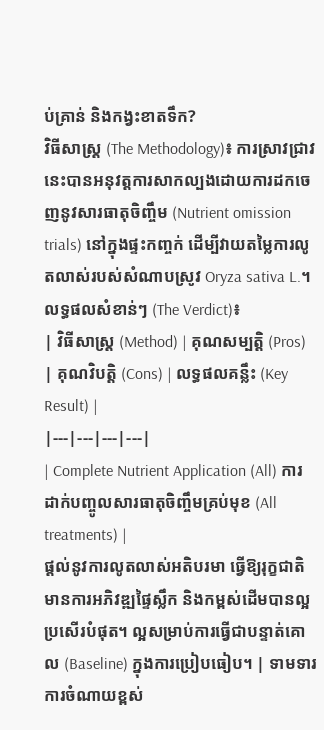ប់គ្រាន់ និងកង្វះខាតទឹក?
វិធីសាស្ត្រ (The Methodology)៖ ការស្រាវជ្រាវនេះបានអនុវត្តការសាកល្បងដោយការដកចេញនូវសារធាតុចិញ្ចឹម (Nutrient omission trials) នៅក្នុងផ្ទះកញ្ចក់ ដើម្បីវាយតម្លៃការលូតលាស់របស់សំណាបស្រូវ Oryza sativa L.។
លទ្ធផលសំខាន់ៗ (The Verdict)៖
| វិធីសាស្ត្រ (Method) | គុណសម្បត្តិ (Pros) | គុណវិបត្តិ (Cons) | លទ្ធផលគន្លឹះ (Key Result) |
|---|---|---|---|
| Complete Nutrient Application (All) ការដាក់បញ្ចូលសារធាតុចិញ្ចឹមគ្រប់មុខ (All treatments) |
ផ្តល់នូវការលូតលាស់អតិបរមា ធ្វើឱ្យរុក្ខជាតិមានការអភិវឌ្ឍផ្ទៃស្លឹក និងកម្ពស់ដើមបានល្អប្រសើរបំផុត។ ល្អសម្រាប់ការធ្វើជាបន្ទាត់គោល (Baseline) ក្នុងការប្រៀបធៀប។ | ទាមទារការចំណាយខ្ពស់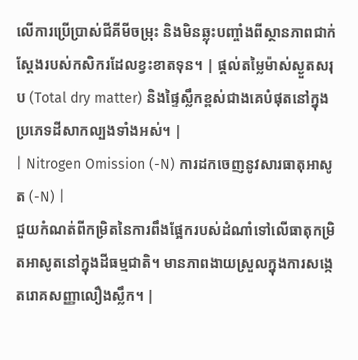លើការប្រើប្រាស់ជីគីមីចម្រុះ និងមិនឆ្លុះបញ្ចាំងពីស្ថានភាពជាក់ស្តែងរបស់កសិករដែលខ្វះខាតទុន។ | ផ្តល់តម្លៃម៉ាស់ស្ងួតសរុប (Total dry matter) និងផ្ទៃស្លឹកខ្ពស់ជាងគេបំផុតនៅក្នុងប្រភេទដីសាកល្បងទាំងអស់។ |
| Nitrogen Omission (-N) ការដកចេញនូវសារធាតុអាសូត (-N) |
ជួយកំណត់ពីកម្រិតនៃការពឹងផ្អែករបស់ដំណាំទៅលើធាតុកម្រិតអាសូតនៅក្នុងដីធម្មជាតិ។ មានភាពងាយស្រួលក្នុងការសង្កេតរោគសញ្ញាលឿងស្លឹក។ |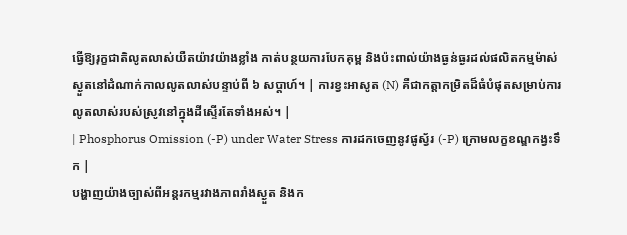ធ្វើឱ្យរុក្ខជាតិលូតលាស់យឺតយ៉ាវយ៉ាងខ្លាំង កាត់បន្ថយការបែកគុម្ព និងប៉ះពាល់យ៉ាងធ្ងន់ធ្ងរដល់ផលិតកម្មម៉ាស់ស្ងួតនៅដំណាក់កាលលូតលាស់បន្ទាប់ពី ៦ សប្តាហ៍។ | ការខ្វះអាសូត (N) គឺជាកត្តាកម្រិតដ៏ធំបំផុតសម្រាប់ការលូតលាស់របស់ស្រូវនៅក្នុងដីស្ទើរតែទាំងអស់។ |
| Phosphorus Omission (-P) under Water Stress ការដកចេញនូវផូស្វ័រ (-P) ក្រោមលក្ខខណ្ឌកង្វះទឹក |
បង្ហាញយ៉ាងច្បាស់ពីអន្តរកម្មរវាងភាពរាំងស្ងួត និងក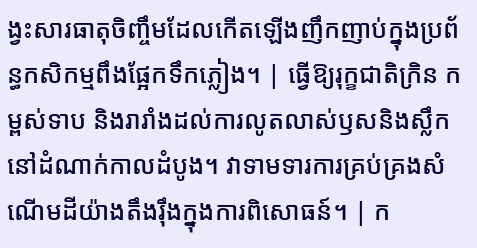ង្វះសារធាតុចិញ្ចឹមដែលកើតឡើងញឹកញាប់ក្នុងប្រព័ន្ធកសិកម្មពឹងផ្អែកទឹកភ្លៀង។ | ធ្វើឱ្យរុក្ខជាតិក្រិន កម្ពស់ទាប និងរារាំងដល់ការលូតលាស់ឫសនិងស្លឹកនៅដំណាក់កាលដំបូង។ វាទាមទារការគ្រប់គ្រងសំណើមដីយ៉ាងតឹងរ៉ឹងក្នុងការពិសោធន៍។ | ក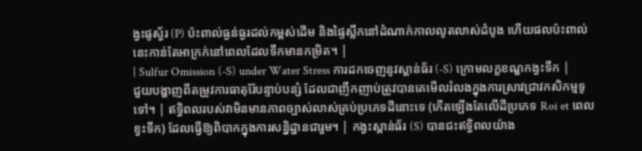ង្វះផូស្វ័រ (P) ប៉ះពាល់ធ្ងន់ធ្ងរដល់កម្ពស់ដើម និងផ្ទៃស្លឹកនៅដំណាក់កាលលូតលាស់ដំបូង ហើយផលប៉ះពាល់នេះកាន់តែអាក្រក់នៅពេលដែលទឹកមានកម្រិត។ |
| Sulfur Omission (-S) under Water Stress ការដកចេញនូវស្ពាន់ធ័រ (-S) ក្រោមលក្ខខណ្ឌកង្វះទឹក |
ជួយបង្ហាញពីតម្រូវការធាតុរ៉ែបន្ទាប់បន្សំ ដែលជាញឹកញាប់ត្រូវបានគេមើលរំលងក្នុងការស្រាវជ្រាវកសិកម្មទូទៅ។ | ឥទ្ធិពលរបស់វាមិនមានភាពច្បាស់លាស់គ្រប់ប្រភេទដីនោះទេ (កើតឡើងតែលើដីប្រភេទ Roi et ពេលខ្វះទឹក) ដែលធ្វើឱ្យពិបាកក្នុងការសន្និដ្ឋានជារួម។ | កង្វះស្ពាន់ធ័រ (S) បានជះឥទ្ធិពលយ៉ាង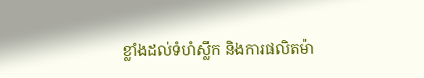ខ្លាំងដល់ទំហំស្លឹក និងការផលិតម៉ា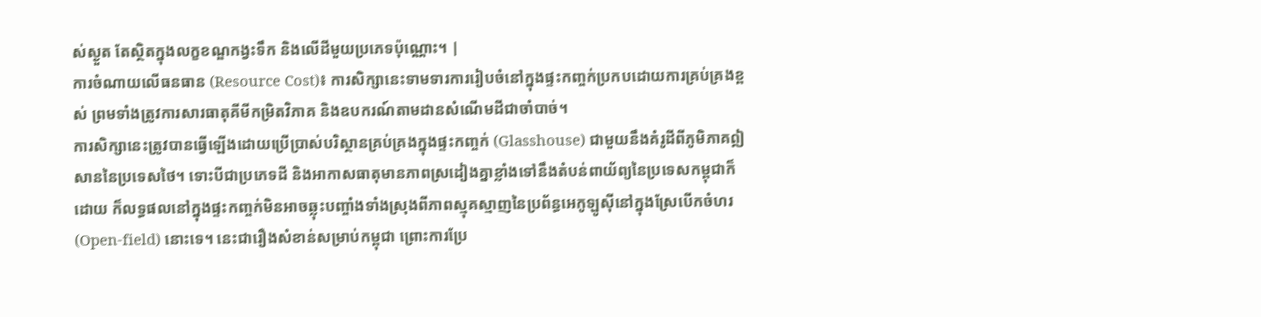ស់ស្ងួត តែស្ថិតក្នុងលក្ខខណ្ឌកង្វះទឹក និងលើដីមួយប្រភេទប៉ុណ្ណោះ។ |
ការចំណាយលើធនធាន (Resource Cost)៖ ការសិក្សានេះទាមទារការរៀបចំនៅក្នុងផ្ទះកញ្ចក់ប្រកបដោយការគ្រប់គ្រងខ្ពស់ ព្រមទាំងត្រូវការសារធាតុគីមីកម្រិតវិភាគ និងឧបករណ៍តាមដានសំណើមដីជាចាំបាច់។
ការសិក្សានេះត្រូវបានធ្វើឡើងដោយប្រើប្រាស់បរិស្ថានគ្រប់គ្រងក្នុងផ្ទះកញ្ចក់ (Glasshouse) ជាមួយនឹងគំរូដីពីភូមិភាគឦសាននៃប្រទេសថៃ។ ទោះបីជាប្រភេទដី និងអាកាសធាតុមានភាពស្រដៀងគ្នាខ្លាំងទៅនឹងតំបន់ពាយ័ព្យនៃប្រទេសកម្ពុជាក៏ដោយ ក៏លទ្ធផលនៅក្នុងផ្ទះកញ្ចក់មិនអាចឆ្លុះបញ្ចាំងទាំងស្រុងពីភាពស្មុគស្មាញនៃប្រព័ន្ធអេកូឡូស៊ីនៅក្នុងស្រែបើកចំហរ (Open-field) នោះទេ។ នេះជារឿងសំខាន់សម្រាប់កម្ពុជា ព្រោះការប្រែ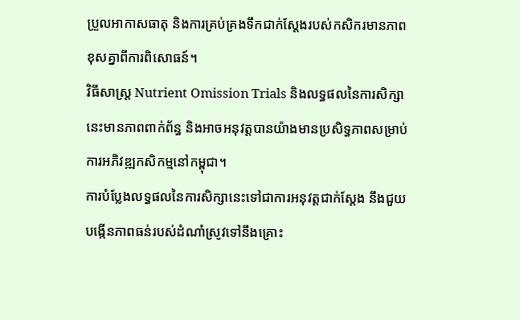ប្រួលអាកាសធាតុ និងការគ្រប់គ្រងទឹកជាក់ស្តែងរបស់កសិករមានភាពខុសគ្នាពីការពិសោធន៍។
វិធីសាស្ត្រ Nutrient Omission Trials និងលទ្ធផលនៃការសិក្សានេះមានភាពពាក់ព័ន្ធ និងអាចអនុវត្តបានយ៉ាងមានប្រសិទ្ធភាពសម្រាប់ការអភិវឌ្ឍកសិកម្មនៅកម្ពុជា។
ការបំប្លែងលទ្ធផលនៃការសិក្សានេះទៅជាការអនុវត្តជាក់ស្តែង នឹងជួយបង្កើនភាពធន់របស់ដំណាំស្រូវទៅនឹងគ្រោះ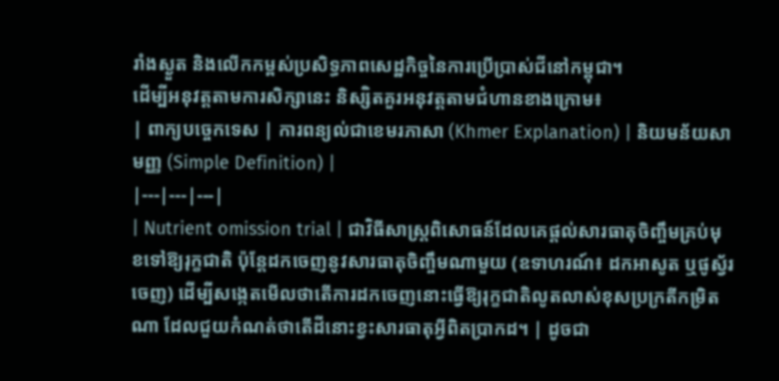រាំងស្ងួត និងលើកកម្ពស់ប្រសិទ្ធភាពសេដ្ឋកិច្ចនៃការប្រើប្រាស់ជីនៅកម្ពុជា។
ដើម្បីអនុវត្តតាមការសិក្សានេះ និស្សិតគួរអនុវត្តតាមជំហានខាងក្រោម៖
| ពាក្យបច្ចេកទេស | ការពន្យល់ជាខេមរភាសា (Khmer Explanation) | និយមន័យសាមញ្ញ (Simple Definition) |
|---|---|---|
| Nutrient omission trial | ជាវិធីសាស្ត្រពិសោធន៍ដែលគេផ្តល់សារធាតុចិញ្ចឹមគ្រប់មុខទៅឱ្យរុក្ខជាតិ ប៉ុន្តែដកចេញនូវសារធាតុចិញ្ចឹមណាមួយ (ឧទាហរណ៍៖ ដកអាសូត ឬផូស្វ័រចេញ) ដើម្បីសង្កេតមើលថាតើការដកចេញនោះធ្វើឱ្យរុក្ខជាតិលូតលាស់ខុសប្រក្រតីកម្រិតណា ដែលជួយកំណត់ថាតើដីនោះខ្វះសារធាតុអ្វីពិតប្រាកដ។ | ដូចជា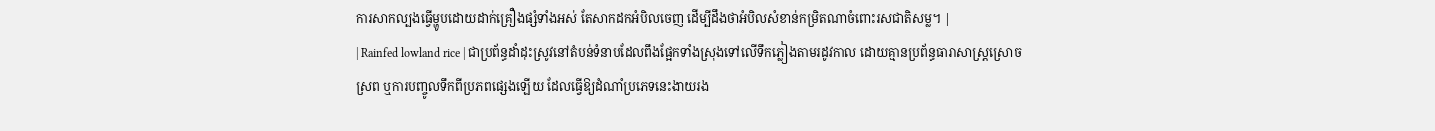ការសាកល្បងធ្វើម្ហូបដោយដាក់គ្រឿងផ្សំទាំងអស់ តែសាកដកអំបិលចេញ ដើម្បីដឹងថាអំបិលសំខាន់កម្រិតណាចំពោះរសជាតិសម្ល។ |
| Rainfed lowland rice | ជាប្រព័ន្ធដាំដុះស្រូវនៅតំបន់ទំនាបដែលពឹងផ្អែកទាំងស្រុងទៅលើទឹកភ្លៀងតាមរដូវកាល ដោយគ្មានប្រព័ន្ធធារាសាស្ត្រស្រោចស្រព ឬការបញ្ចូលទឹកពីប្រភពផ្សេងឡើយ ដែលធ្វើឱ្យដំណាំប្រភេទនេះងាយរង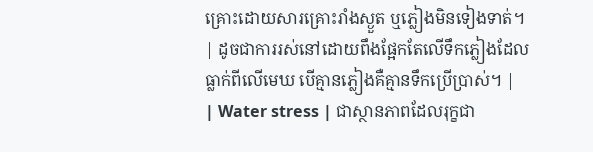គ្រោះដោយសារគ្រោះរាំងស្ងួត ឬភ្លៀងមិនទៀងទាត់។ | ដូចជាការរស់នៅដោយពឹងផ្អែកតែលើទឹកភ្លៀងដែលធ្លាក់ពីលើមេឃ បើគ្មានភ្លៀងគឺគ្មានទឹកប្រើប្រាស់។ |
| Water stress | ជាស្ថានភាពដែលរុក្ខជា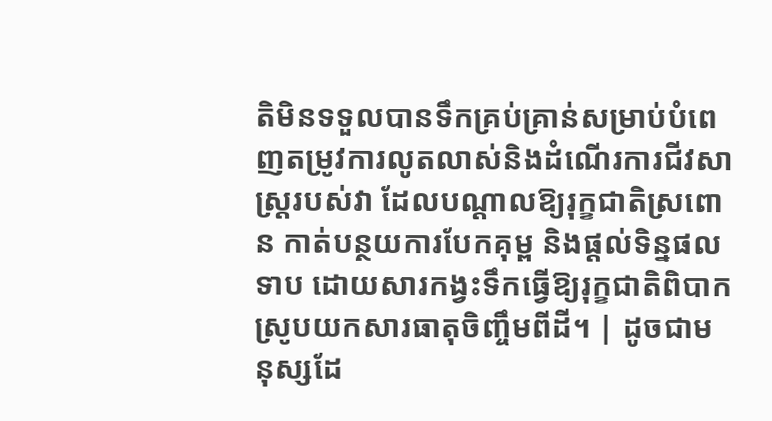តិមិនទទួលបានទឹកគ្រប់គ្រាន់សម្រាប់បំពេញតម្រូវការលូតលាស់និងដំណើរការជីវសាស្ត្ររបស់វា ដែលបណ្តាលឱ្យរុក្ខជាតិស្រពោន កាត់បន្ថយការបែកគុម្ព និងផ្តល់ទិន្នផលទាប ដោយសារកង្វះទឹកធ្វើឱ្យរុក្ខជាតិពិបាកស្រូបយកសារធាតុចិញ្ចឹមពីដី។ | ដូចជាមនុស្សដែ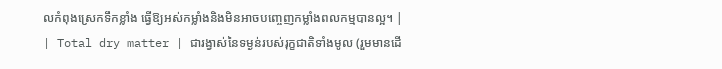លកំពុងស្រេកទឹកខ្លាំង ធ្វើឱ្យអស់កម្លាំងនិងមិនអាចបញ្ចេញកម្លាំងពលកម្មបានល្អ។ |
| Total dry matter | ជារង្វាស់នៃទម្ងន់របស់រុក្ខជាតិទាំងមូល (រួមមានដើ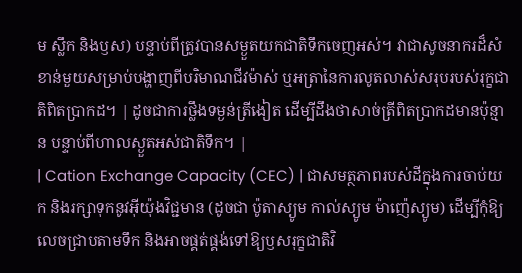ម ស្លឹក និងឫស) បន្ទាប់ពីត្រូវបានសម្ងួតយកជាតិទឹកចេញអស់។ វាជាសូចនាករដ៏សំខាន់មួយសម្រាប់បង្ហាញពីបរិមាណជីវម៉ាស់ ឬអត្រានៃការលូតលាស់សរុបរបស់រុក្ខជាតិពិតប្រាកដ។ | ដូចជាការថ្លឹងទម្ងន់ត្រីងៀត ដើម្បីដឹងថាសាច់ត្រីពិតប្រាកដមានប៉ុន្មាន បន្ទាប់ពីហាលស្ងួតអស់ជាតិទឹក។ |
| Cation Exchange Capacity (CEC) | ជាសមត្ថភាពរបស់ដីក្នុងការចាប់យក និងរក្សាទុកនូវអ៊ីយ៉ុងវិជ្ជមាន (ដូចជា ប៉ូតាស្យូម កាល់ស្យូម ម៉ាញ៉េស្យូម) ដើម្បីកុំឱ្យលេចជ្រាបតាមទឹក និងអាចផ្គត់ផ្គង់ទៅឱ្យឫសរុក្ខជាតិវិ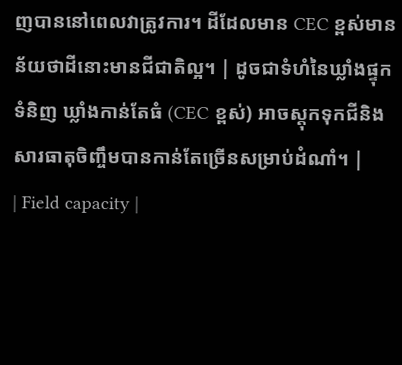ញបាននៅពេលវាត្រូវការ។ ដីដែលមាន CEC ខ្ពស់មានន័យថាដីនោះមានជីជាតិល្អ។ | ដូចជាទំហំនៃឃ្លាំងផ្ទុកទំនិញ ឃ្លាំងកាន់តែធំ (CEC ខ្ពស់) អាចស្តុកទុកជីនិងសារធាតុចិញ្ចឹមបានកាន់តែច្រើនសម្រាប់ដំណាំ។ |
| Field capacity |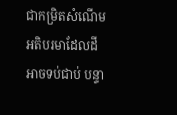ជាកម្រិតសំណើមអតិបរមាដែលដីអាចទប់ជាប់ បន្ទា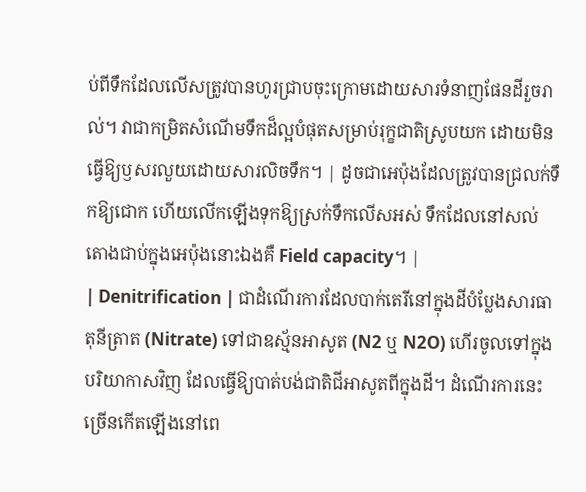ប់ពីទឹកដែលលើសត្រូវបានហូរជ្រាបចុះក្រោមដោយសារទំនាញផែនដីរួចរាល់។ វាជាកម្រិតសំណើមទឹកដ៏ល្អបំផុតសម្រាប់រុក្ខជាតិស្រូបយក ដោយមិនធ្វើឱ្យឫសរលួយដោយសារលិចទឹក។ | ដូចជាអេប៉ុងដែលត្រូវបានជ្រលក់ទឹកឱ្យជោក ហើយលើកឡើងទុកឱ្យស្រក់ទឹកលើសអស់ ទឹកដែលនៅសល់តោងជាប់ក្នុងអេប៉ុងនោះឯងគឺ Field capacity។ |
| Denitrification | ជាដំណើរការដែលបាក់តេរីនៅក្នុងដីបំប្លែងសារធាតុនីត្រាត (Nitrate) ទៅជាឧស្ម័នអាសូត (N2 ឬ N2O) ហើរចូលទៅក្នុងបរិយាកាសវិញ ដែលធ្វើឱ្យបាត់បង់ជាតិជីអាសូតពីក្នុងដី។ ដំណើរការនេះច្រើនកើតឡើងនៅពេ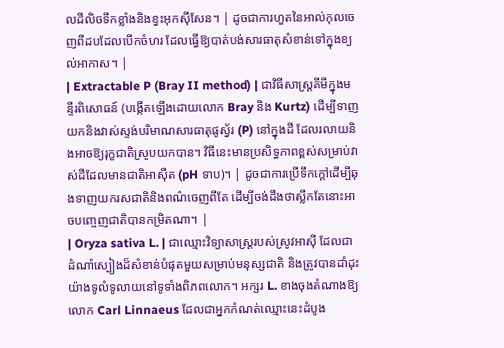លដីលិចទឹកខ្លាំងនិងខ្វះអុកស៊ីសែន។ | ដូចជាការហួតនៃអាល់កុលចេញពីដបដែលបើកចំហរ ដែលធ្វើឱ្យបាត់បង់សារធាតុសំខាន់ទៅក្នុងខ្យល់អាកាស។ |
| Extractable P (Bray II method) | ជាវិធីសាស្ត្រគីមីក្នុងមន្ទីរពិសោធន៍ (បង្កើតឡើងដោយលោក Bray និង Kurtz) ដើម្បីទាញយកនិងវាស់ស្ទង់បរិមាណសារធាតុផូស្វ័រ (P) នៅក្នុងដី ដែលរលាយនិងអាចឱ្យរុក្ខជាតិស្រូបយកបាន។ វិធីនេះមានប្រសិទ្ធភាពខ្ពស់សម្រាប់វាស់ដីដែលមានជាតិអាស៊ីត (pH ទាប)។ | ដូចជាការប្រើទឹកក្តៅដើម្បីឆុងទាញយករសជាតិនិងពណ៌ចេញពីតែ ដើម្បីចង់ដឹងថាស្លឹកតែនោះអាចបញ្ចេញជាតិបានកម្រិតណា។ |
| Oryza sativa L. | ជាឈ្មោះវិទ្យាសាស្ត្ររបស់ស្រូវអាស៊ី ដែលជាដំណាំស្បៀងដ៏សំខាន់បំផុតមួយសម្រាប់មនុស្សជាតិ និងត្រូវបានដាំដុះយ៉ាងទូលំទូលាយនៅទូទាំងពិភពលោក។ អក្សរ L. ខាងចុងតំណាងឱ្យលោក Carl Linnaeus ដែលជាអ្នកកំណត់ឈ្មោះនេះដំបូង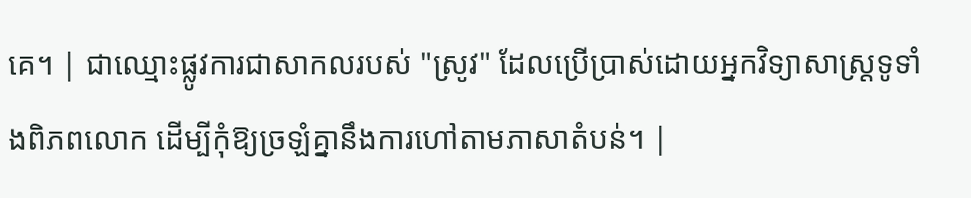គេ។ | ជាឈ្មោះផ្លូវការជាសាកលរបស់ "ស្រូវ" ដែលប្រើប្រាស់ដោយអ្នកវិទ្យាសាស្ត្រទូទាំងពិភពលោក ដើម្បីកុំឱ្យច្រឡំគ្នានឹងការហៅតាមភាសាតំបន់។ |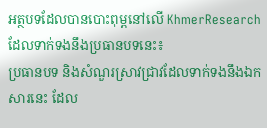អត្ថបទដែលបានបោះពុម្ពនៅលើ KhmerResearch ដែលទាក់ទងនឹងប្រធានបទនេះ៖
ប្រធានបទ និងសំណួរស្រាវជ្រាវដែលទាក់ទងនឹងឯកសារនេះ ដែល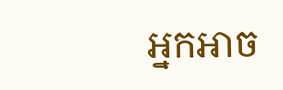អ្នកអាច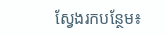ស្វែងរកបន្ថែម៖